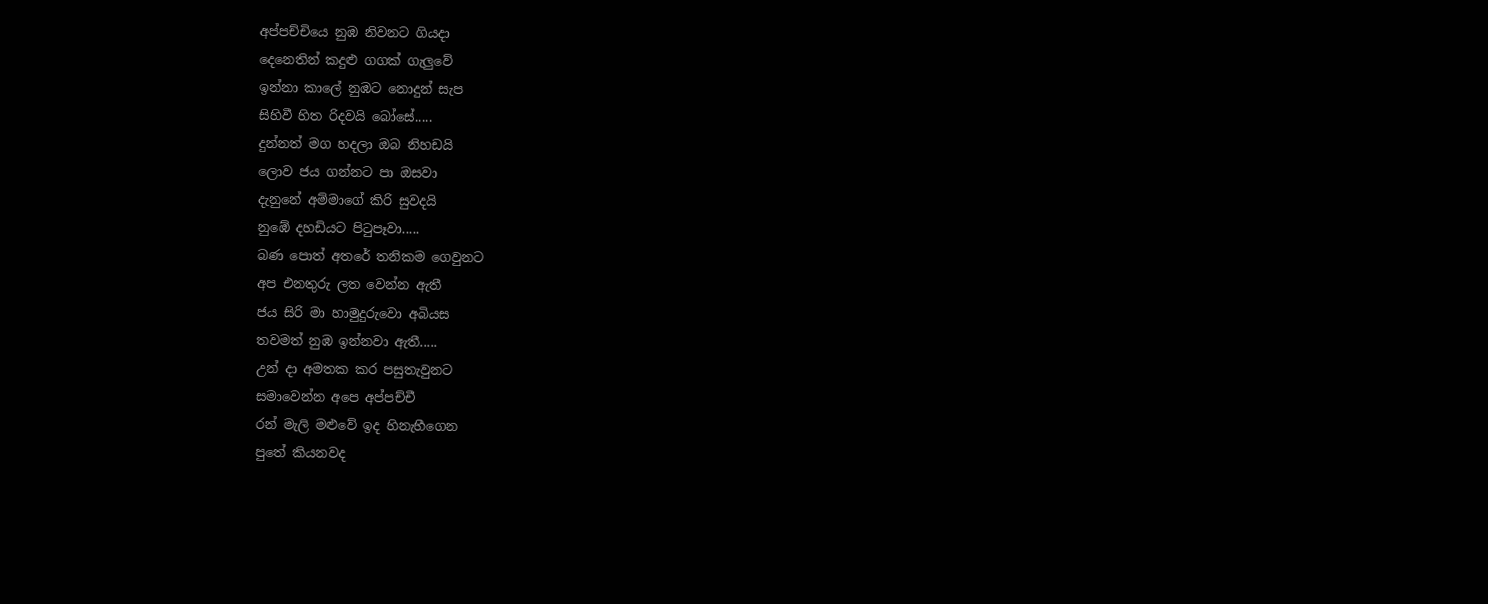අප්පච්චියෙ නුඹ නිවනට ගියදා
දෙනෙතින් කදුළු ගගක් ගැලුවේ
ඉන්නා කාලේ නුඹට නොදුන් සැප
සිහිවී හිත රිදවයි බෝසේ.....
දුන්නත් මග හදලා ඔබ නිහඩයි
ලොව ජය ගන්නට පා ඔසවා
දැනුනේ අම්මාගේ කිරි සුවදයි
නුඹේ දහඩියට පිටුපෑවා.....
බණ පොත් අතරේ තනිකම ගෙවුනට
අප එනතුරු ලත වෙන්න ඇතී
ජය සිරි මා හාමුදුරුවො අබියස
තවමත් නුඹ ඉන්නවා ඇතී.....
උන් දා අමතක කර පසුතැවුනට
සමාවෙන්න අපෙ අප්පච්චී
රන් මැලි මළුවේ ඉද හිනැහීගෙන
පුතේ කියනවද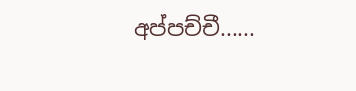අප්පච්චී......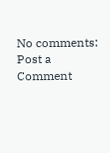No comments:
Post a Comment